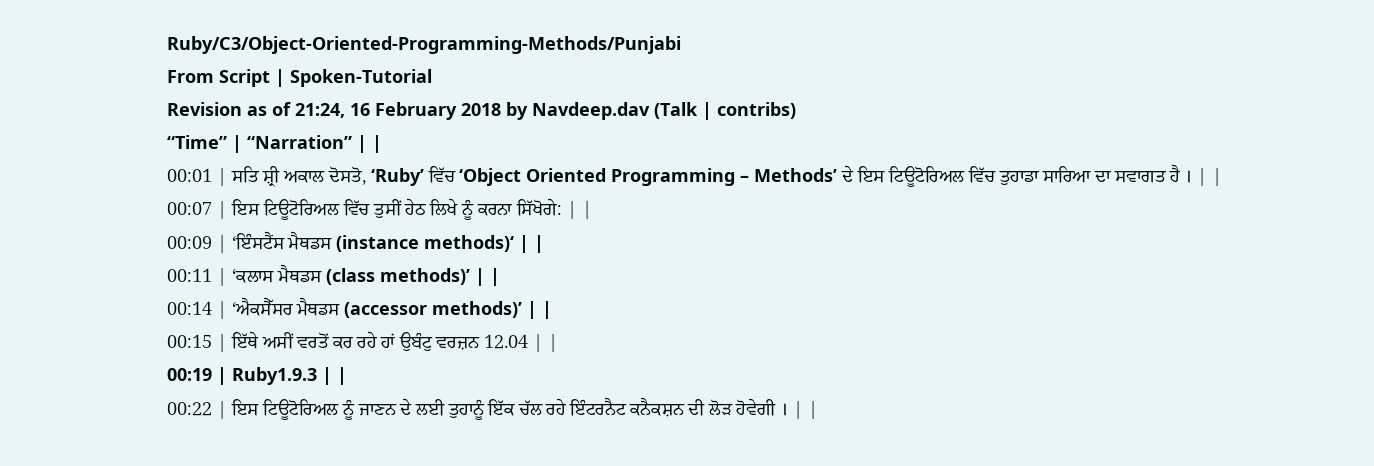Ruby/C3/Object-Oriented-Programming-Methods/Punjabi
From Script | Spoken-Tutorial
Revision as of 21:24, 16 February 2018 by Navdeep.dav (Talk | contribs)
“Time” | “Narration” | |
00:01 | ਸਤਿ ਸ਼੍ਰੀ ਅਕਾਲ ਦੋਸਤੋ, ‘Ruby’ ਵਿੱਚ ‘Object Oriented Programming – Methods’ ਦੇ ਇਸ ਟਿਊਟੋਰਿਅਲ ਵਿੱਚ ਤੁਹਾਡਾ ਸਾਰਿਆ ਦਾ ਸਵਾਗਤ ਹੈ । | |
00:07 | ਇਸ ਟਿਊਟੋਰਿਅਲ ਵਿੱਚ ਤੁਸੀਂ ਹੇਠ ਲਿਖੇ ਨੂੰ ਕਰਨਾ ਸਿੱਖੋਗੇ: | |
00:09 | ‘ਇੰਸਟੈਂਸ ਮੈਥਡਸ (instance methods)‘ | |
00:11 | ‘ਕਲਾਸ ਮੈਥਡਸ (class methods)’ | |
00:14 | ‘ਐਕਸੈੱਸਰ ਮੈਥਡਸ (accessor methods)’ | |
00:15 | ਇੱਥੇ ਅਸੀਂ ਵਰਤੋਂ ਕਰ ਰਹੇ ਹਾਂ ਉਬੰਟੁ ਵਰਜ਼ਨ 12.04 | |
00:19 | Ruby1.9.3 | |
00:22 | ਇਸ ਟਿਊਟੋਰਿਅਲ ਨੂੰ ਜਾਣਨ ਦੇ ਲਈ ਤੁਹਾਨੂੰ ਇੱਕ ਚੱਲ ਰਹੇ ਇੰਟਰਨੈਟ ਕਨੈਕਸ਼ਨ ਦੀ ਲੋੜ ਹੋਵੇਗੀ । | |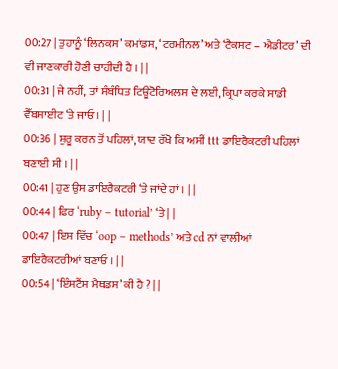00:27 | ਤੁਹਾਨੂੰ ‘ਲਿਨਕਸ’ ਕਮਾਂਡਸ, ‘ਟਰਮੀਨਲ’ ਅਤੇ ‘ਟੈਕਸਟ – ਐਡੀਟਰ’ ਦੀ ਵੀ ਜਾਣਕਾਰੀ ਹੋਣੀ ਚਾਹੀਦੀ ਹੈ । | |
00:31 | ਜੇ ਨਹੀਂ, ਤਾਂ ਸੰਬੰਧਿਤ ਟਿਊਟੋਰਿਅਲਸ ਦੇ ਲਈ, ਕ੍ਰਿਪਾ ਕਰਕੇ ਸਾਡੀ ਵੈੱਬਸਾਈਟ ‘ਤੇ ਜਾਓ । | |
00:36 | ਸ਼ੁਰੂ ਕਰਨ ਤੋਂ ਪਹਿਲਾਂ, ਯਾਦ ਰੱਖੋ ਕਿ ਅਸੀਂ ttt ਡਾਇਰੈਕਟਰੀ ਪਹਿਲਾਂ ਬਣਾਈ ਸੀ । | |
00:41 | ਹੁਣ ਉਸ ਡਾਇਰੈਕਟਰੀ ‘ਤੇ ਜਾਂਦੇ ਹਾਂ । | |
00:44 | ਫਿਰ ‘ruby – tutorial’ ‘ਤੇ | |
00:47 | ਇਸ ਵਿੱਚ ‘oop – methods’ ਅਤੇ cd ਨਾਂ ਵਾਲੀਆਂ ਡਾਇਰੈਕਟਰੀਆਂ ਬਣਾਓ । | |
00:54 | ‘ਇੰਸਟੈਂਸ ਮੈਥਡਸ’ ਕੀ ਹੈ ? | |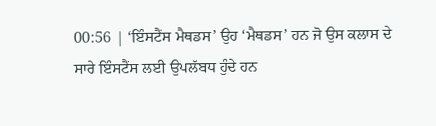00:56 | ‘ਇੰਸਟੈਂਸ ਮੈਥਡਸ’ ਉਹ ‘ਮੈਥਡਸ’ ਹਨ ਜੋ ਉਸ ਕਲਾਸ ਦੇ ਸਾਰੇ ਇੰਸਟੈਂਸ ਲਈ ਉਪਲੱਬਧ ਹੁੰਦੇ ਹਨ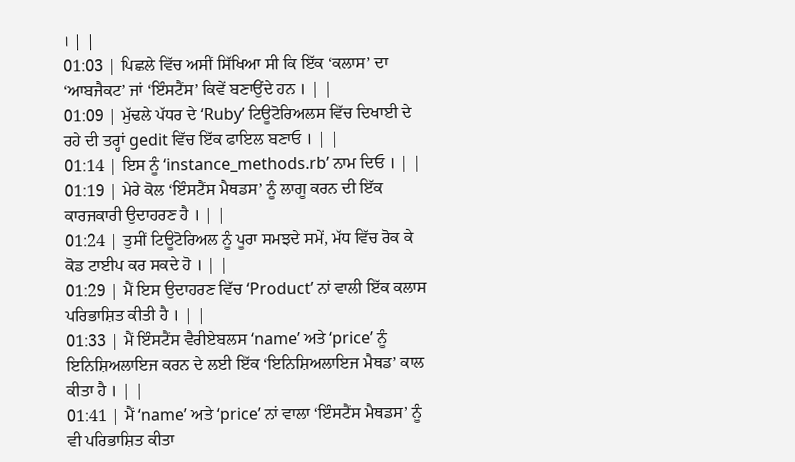। | |
01:03 | ਪਿਛਲੇ ਵਿੱਚ ਅਸੀਂ ਸਿੱਖਿਆ ਸੀ ਕਿ ਇੱਕ ‘ਕਲਾਸ’ ਦਾ ‘ਆਬਜੈਕਟ’ ਜਾਂ ‘ਇੰਸਟੈਂਸ’ ਕਿਵੇਂ ਬਣਾਉਂਦੇ ਹਨ । | |
01:09 | ਮੁੱਢਲੇ ਪੱਧਰ ਦੇ ‘Ruby’ ਟਿਊਟੋਰਿਅਲਸ ਵਿੱਚ ਦਿਖਾਈ ਦੇ ਰਹੇ ਦੀ ਤਰ੍ਹਾਂ gedit ਵਿੱਚ ਇੱਕ ਫਾਇਲ ਬਣਾਓ । | |
01:14 | ਇਸ ਨੂੰ ‘instance_methods.rb’ ਨਾਮ ਦਿਓ । | |
01:19 | ਮੇਰੇ ਕੋਲ ‘ਇੰਸਟੈਂਸ ਮੈਥਡਸ’ ਨੂੰ ਲਾਗੂ ਕਰਨ ਦੀ ਇੱਕ ਕਾਰਜਕਾਰੀ ਉਦਾਹਰਣ ਹੈ । | |
01:24 | ਤੁਸੀਂ ਟਿਊਟੋਰਿਅਲ ਨੂੰ ਪੂਰਾ ਸਮਝਦੇ ਸਮੇਂ, ਮੱਧ ਵਿੱਚ ਰੋਕ ਕੇ ਕੋਡ ਟਾਈਪ ਕਰ ਸਕਦੇ ਹੋ । | |
01:29 | ਮੈਂ ਇਸ ਉਦਾਹਰਣ ਵਿੱਚ ‘Product’ ਨਾਂ ਵਾਲੀ ਇੱਕ ਕਲਾਸ ਪਰਿਭਾਸ਼ਿਤ ਕੀਤੀ ਹੈ । | |
01:33 | ਮੈਂ ਇੰਸਟੈਂਸ ਵੈਰੀਏਬਲਸ ‘name’ ਅਤੇ ‘price’ ਨੂੰ ਇਨਿਸ਼ਿਅਲਾਇਜ ਕਰਨ ਦੇ ਲਈ ਇੱਕ ‘ਇਨਿਸ਼ਿਅਲਾਇਜ ਮੈਥਡ’ ਕਾਲ ਕੀਤਾ ਹੈ । | |
01:41 | ਮੈਂ ‘name’ ਅਤੇ ‘price’ ਨਾਂ ਵਾਲਾ ‘ਇੰਸਟੈਂਸ ਮੈਥਡਸ’ ਨੂੰ ਵੀ ਪਰਿਭਾਸ਼ਿਤ ਕੀਤਾ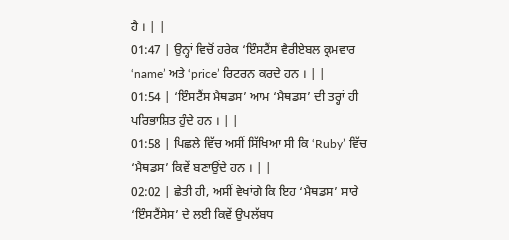ਹੈ । | |
01:47 | ਉਨ੍ਹਾਂ ਵਿਚੋਂ ਹਰੇਕ ‘ਇੰਸਟੈਂਸ ਵੈਰੀਏਬਲ ਕ੍ਰਮਵਾਰ ‘name’ ਅਤੇ ‘price’ ਰਿਟਰਨ ਕਰਦੇ ਹਨ । | |
01:54 | ‘ਇੰਸਟੈਂਸ ਮੈਥਡਸ’ ਆਮ ‘ਮੈਥਡਸ’ ਦੀ ਤਰ੍ਹਾਂ ਹੀ ਪਰਿਭਾਸ਼ਿਤ ਹੁੰਦੇ ਹਨ । | |
01:58 | ਪਿਛਲੇ ਵਿੱਚ ਅਸੀਂ ਸਿੱਖਿਆ ਸੀ ਕਿ ‘Ruby’ ਵਿੱਚ ‘ਮੈਥਡਸ’ ਕਿਵੇਂ ਬਣਾਉਂਦੇ ਹਨ । | |
02:02 | ਛੇਤੀ ਹੀ, ਅਸੀਂ ਵੇਖਾਂਗੇ ਕਿ ਇਹ ‘ਮੈਥਡਸ’ ਸਾਰੇ ‘ਇੰਸਟੈਂਸੇਸ’ ਦੇ ਲਈ ਕਿਵੇਂ ਉਪਲੱਬਧ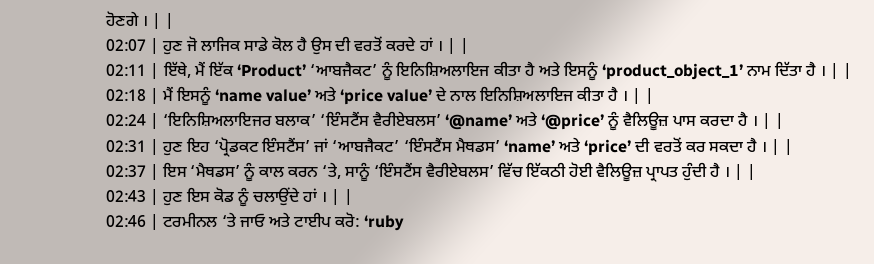ਹੋਣਗੇ । | |
02:07 | ਹੁਣ ਜੋ ਲਾਜਿਕ ਸਾਡੇ ਕੋਲ ਹੈ ਉਸ ਦੀ ਵਰਤੋਂ ਕਰਦੇ ਹਾਂ । | |
02:11 | ਇੱਥੇ, ਮੈਂ ਇੱਕ ‘Product’ ‘ਆਬਜੈਕਟ’ ਨੂੰ ਇਨਿਸ਼ਿਅਲਾਇਜ ਕੀਤਾ ਹੈ ਅਤੇ ਇਸਨੂੰ ‘product_object_1’ ਨਾਮ ਦਿੱਤਾ ਹੈ । | |
02:18 | ਮੈਂ ਇਸਨੂੰ ‘name value’ ਅਤੇ ‘price value’ ਦੇ ਨਾਲ ਇਨਿਸ਼ਿਅਲਾਇਜ ਕੀਤਾ ਹੈ । | |
02:24 | ‘ਇਨਿਸ਼ਿਅਲਾਇਜਰ ਬਲਾਕ’ ‘ਇੰਸਟੈਂਸ ਵੈਰੀਏਬਲਸ’ ‘@name’ ਅਤੇ ‘@price’ ਨੂੰ ਵੈਲਿਊਜ਼ ਪਾਸ ਕਰਦਾ ਹੈ । | |
02:31 | ਹੁਣ ਇਹ ‘ਪ੍ਰੋਡਕਟ ਇੰਸਟੈਂਸ’ ਜਾਂ ‘ਆਬਜੈਕਟ’ ‘ਇੰਸਟੈਂਸ ਮੈਥਡਸ’ ‘name’ ਅਤੇ ‘price’ ਦੀ ਵਰਤੋਂ ਕਰ ਸਕਦਾ ਹੈ । | |
02:37 | ਇਸ ‘ਮੈਥਡਸ’ ਨੂੰ ਕਾਲ ਕਰਨ ‘ਤੇ, ਸਾਨੂੰ ‘ਇੰਸਟੈਂਸ ਵੈਰੀਏਬਲਸ’ ਵਿੱਚ ਇੱਕਠੀ ਹੋਈ ਵੈਲਿਊਜ਼ ਪ੍ਰਾਪਤ ਹੁੰਦੀ ਹੈ । | |
02:43 | ਹੁਣ ਇਸ ਕੋਡ ਨੂੰ ਚਲਾਉਂਦੇ ਹਾਂ । | |
02:46 | ਟਰਮੀਨਲ ‘ਤੇ ਜਾਓ ਅਤੇ ਟਾਈਪ ਕਰੋ: ‘ruby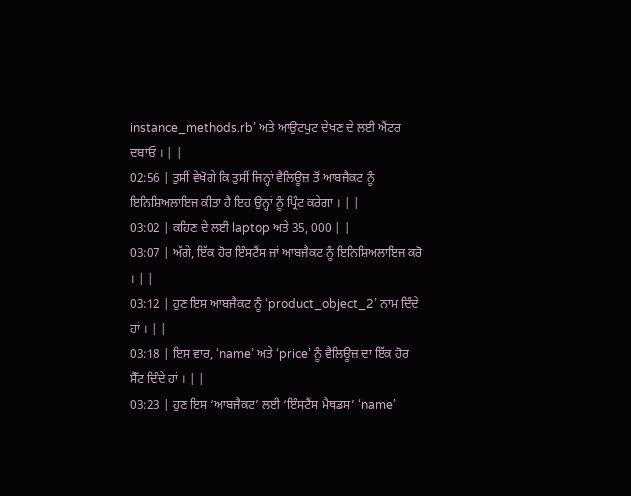instance_methods.rb’ ਅਤੇ ਆਉਟਪੁਟ ਦੇਖਣ ਦੇ ਲਈ ਐਂਟਰ ਦਬਾਓ । | |
02:56 | ਤੁਸੀਂ ਵੇਖੋਗੇ ਕਿ ਤੁਸੀਂ ਜਿਨ੍ਹਾਂ ਵੈਲਿਊਜ਼ ਤੋਂ ਆਬਜੈਕਟ ਨੂੰ ਇਨਿਸ਼ਿਅਲਾਇਜ ਕੀਤਾ ਹੈ ਇਹ ਉਨ੍ਹਾਂ ਨੂੰ ਪ੍ਰਿੰਟ ਕਰੇਗਾ । | |
03:02 | ਕਹਿਣ ਦੇ ਲਈ laptop ਅਤੇ 35, 000 | |
03:07 | ਅੱਗੇ, ਇੱਕ ਹੋਰ ਇੰਸਟੈਂਸ ਜਾਂ ਆਬਜੈਕਟ ਨੂੰ ਇਨਿਸ਼ਿਅਲਾਇਜ ਕਰੋ । | |
03:12 | ਹੁਣ ਇਸ ਆਬਜੈਕਟ ਨੂੰ ‘product_object_2’ ਨਾਮ ਦਿੰਦੇ ਹਾਂ । | |
03:18 | ਇਸ ਵਾਰ, ‘name’ ਅਤੇ ‘price’ ਨੂੰ ਵੈਲਿਊਜ਼ ਦਾ ਇੱਕ ਹੋਰ ਸੈੱਟ ਦਿੰਦੇ ਹਾਂ । | |
03:23 | ਹੁਣ ਇਸ ‘ਆਬਜੈਕਟ’ ਲਈ ‘ਇੰਸਟੈਂਸ ਮੈਥਡਸ’ ‘name’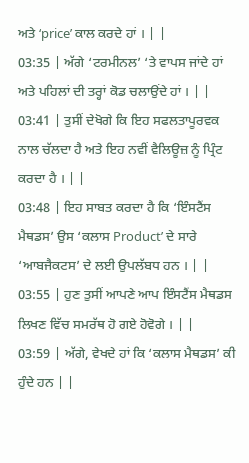ਅਤੇ ‘price’ ਕਾਲ ਕਰਦੇ ਹਾਂ । | |
03:35 | ਅੱਗੇ ‘ਟਰਮੀਨਲ’ ‘ਤੇ ਵਾਪਸ ਜਾਂਦੇ ਹਾਂ ਅਤੇ ਪਹਿਲਾਂ ਦੀ ਤਰ੍ਹਾਂ ਕੋਡ ਚਲਾਉਂਦੇ ਹਾਂ । | |
03:41 | ਤੁਸੀਂ ਦੇਖੋਗੇ ਕਿ ਇਹ ਸਫਲਤਾਪੂਰਵਕ ਨਾਲ ਚੱਲਦਾ ਹੈ ਅਤੇ ਇਹ ਨਵੀਂ ਵੈਲਿਊਜ਼ ਨੂੰ ਪ੍ਰਿੰਟ ਕਰਦਾ ਹੈ । | |
03:48 | ਇਹ ਸਾਬਤ ਕਰਦਾ ਹੈ ਕਿ ‘ਇੰਸਟੈਂਸ ਮੈਥਡਸ’ ਉਸ ‘ਕਲਾਸ Product’ ਦੇ ਸਾਰੇ ‘ਆਬਜੈਕਟਸ’ ਦੇ ਲਈ ਉਪਲੱਬਧ ਹਨ । | |
03:55 | ਹੁਣ ਤੁਸੀਂ ਆਪਣੇ ਆਪ ਇੰਸਟੈਂਸ ਮੈਥਡਸ ਲਿਖਣ ਵਿੱਚ ਸਮਰੱਥ ਹੋ ਗਏ ਹੋਵੋਗੇ । | |
03:59 | ਅੱਗੇ, ਵੇਖਦੇ ਹਾਂ ਕਿ ‘ਕਲਾਸ ਮੈਥਡਸ’ ਕੀ ਹੁੰਦੇ ਹਨ | |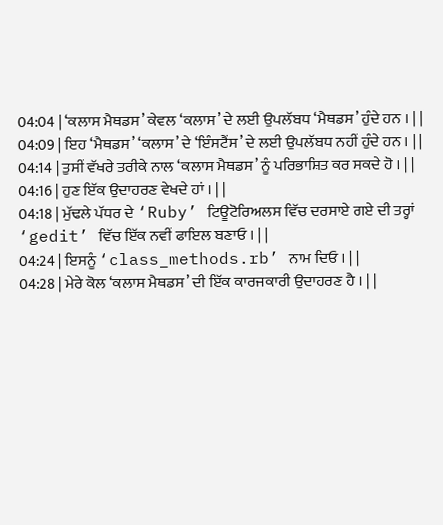04:04 | ‘ਕਲਾਸ ਮੈਥਡਸ’ ਕੇਵਲ ‘ਕਲਾਸ’ ਦੇ ਲਈ ਉਪਲੱਬਧ ‘ਮੈਥਡਸ’ ਹੁੰਦੇ ਹਨ । | |
04:09 | ਇਹ ‘ਮੈਥਡਸ’ ‘ਕਲਾਸ’ ਦੇ ‘ਇੰਸਟੈਂਸ’ ਦੇ ਲਈ ਉਪਲੱਬਧ ਨਹੀਂ ਹੁੰਦੇ ਹਨ । | |
04:14 | ਤੁਸੀਂ ਵੱਖਰੇ ਤਰੀਕੇ ਨਾਲ ‘ਕਲਾਸ ਮੈਥਡਸ’ ਨੂੰ ਪਰਿਭਾਸ਼ਿਤ ਕਰ ਸਕਦੇ ਹੋ । | |
04:16 | ਹੁਣ ਇੱਕ ਉਦਾਹਰਣ ਵੇਖਦੇ ਹਾਂ । | |
04:18 | ਮੁੱਢਲੇ ਪੱਧਰ ਦੇ ‘Ruby’ ਟਿਊਟੋਰਿਅਲਸ ਵਿੱਚ ਦਰਸਾਏ ਗਏ ਦੀ ਤਰ੍ਹਾਂ ‘gedit’ ਵਿੱਚ ਇੱਕ ਨਵੀਂ ਫਾਇਲ ਬਣਾਓ । | |
04:24 | ਇਸਨੂੰ ‘class_methods.rb’ ਨਾਮ ਦਿਓ । | |
04:28 | ਮੇਰੇ ਕੋਲ ‘ਕਲਾਸ ਮੈਥਡਸ’ ਦੀ ਇੱਕ ਕਾਰਜਕਾਰੀ ਉਦਾਹਰਣ ਹੈ । | |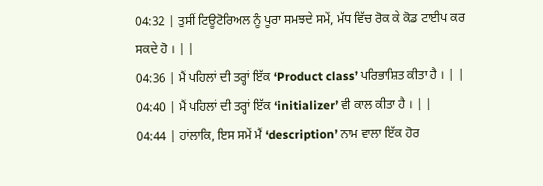04:32 | ਤੁਸੀਂ ਟਿਊਟੋਰਿਅਲ ਨੂੰ ਪੂਰਾ ਸਮਝਦੇ ਸਮੇਂ, ਮੱਧ ਵਿੱਚ ਰੋਕ ਕੇ ਕੋਡ ਟਾਈਪ ਕਰ ਸਕਦੇ ਹੋ । | |
04:36 | ਮੈਂ ਪਹਿਲਾਂ ਦੀ ਤਰ੍ਹਾਂ ਇੱਕ ‘Product class’ ਪਰਿਭਾਸ਼ਿਤ ਕੀਤਾ ਹੈ । | |
04:40 | ਮੈਂ ਪਹਿਲਾਂ ਦੀ ਤਰ੍ਹਾਂ ਇੱਕ ‘initializer’ ਵੀ ਕਾਲ ਕੀਤਾ ਹੈ । | |
04:44 | ਹਾਂਲਾਕਿ, ਇਸ ਸਮੇਂ ਮੈਂ ‘description’ ਨਾਮ ਵਾਲਾ ਇੱਕ ਹੋਰ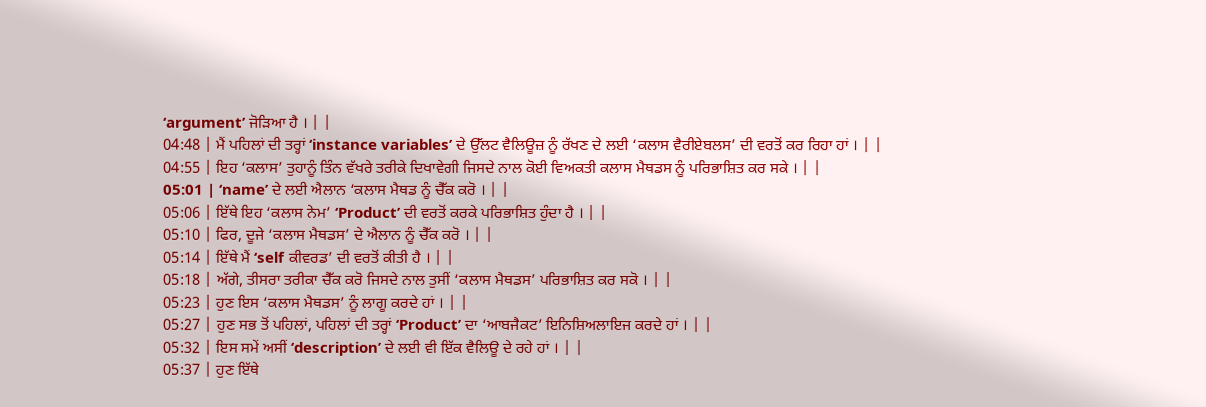‘argument’ ਜੋੜਿਆ ਹੈ । | |
04:48 | ਮੈਂ ਪਹਿਲਾਂ ਦੀ ਤਰ੍ਹਾਂ ‘instance variables’ ਦੇ ਉੱਲਟ ਵੈਲਿਊਜ਼ ਨੂੰ ਰੱਖਣ ਦੇ ਲਈ ‘ਕਲਾਸ ਵੈਰੀਏਬਲਸ’ ਦੀ ਵਰਤੋਂ ਕਰ ਰਿਹਾ ਹਾਂ । | |
04:55 | ਇਹ ‘ਕਲਾਸ’ ਤੁਹਾਨੂੰ ਤਿੰਨ ਵੱਖਰੇ ਤਰੀਕੇ ਦਿਖਾਵੇਗੀ ਜਿਸਦੇ ਨਾਲ ਕੋਈ ਵਿਅਕਤੀ ਕਲਾਸ ਮੈਥਡਸ ਨੂੰ ਪਰਿਭਾਸ਼ਿਤ ਕਰ ਸਕੇ । | |
05:01 | ‘name’ ਦੇ ਲਈ ਐਲਾਨ ‘ਕਲਾਸ ਮੈਥਡ ਨੂੰ ਚੈੱਕ ਕਰੋ । | |
05:06 | ਇੱਥੇ ਇਹ ‘ਕਲਾਸ ਨੇਮ’ ‘Product’ ਦੀ ਵਰਤੋਂ ਕਰਕੇ ਪਰਿਭਾਸ਼ਿਤ ਹੁੰਦਾ ਹੈ । | |
05:10 | ਫਿਰ, ਦੂਜੇ ‘ਕਲਾਸ ਮੈਥਡਸ’ ਦੇ ਐਲਾਨ ਨੂੰ ਚੈੱਕ ਕਰੋ । | |
05:14 | ਇੱਥੇ ਮੈਂ ‘self ਕੀਵਰਡ’ ਦੀ ਵਰਤੋਂ ਕੀਤੀ ਹੈ । | |
05:18 | ਅੱਗੇ, ਤੀਸਰਾ ਤਰੀਕਾ ਚੈੱਕ ਕਰੋ ਜਿਸਦੇ ਨਾਲ ਤੁਸੀਂ ‘ਕਲਾਸ ਮੈਥਡਸ’ ਪਰਿਭਾਸ਼ਿਤ ਕਰ ਸਕੋ । | |
05:23 | ਹੁਣ ਇਸ ‘ਕਲਾਸ ਮੈਥਡਸ’ ਨੂੰ ਲਾਗੂ ਕਰਦੇ ਹਾਂ । | |
05:27 | ਹੁਣ ਸਭ ਤੋਂ ਪਹਿਲਾਂ, ਪਹਿਲਾਂ ਦੀ ਤਰ੍ਹਾਂ ‘Product’ ਦਾ ‘ਆਬਜੈਕਟ’ ਇਨਿਸ਼ਿਅਲਾਇਜ ਕਰਦੇ ਹਾਂ । | |
05:32 | ਇਸ ਸਮੇਂ ਅਸੀਂ ‘description’ ਦੇ ਲਈ ਵੀ ਇੱਕ ਵੈਲਿਊ ਦੇ ਰਹੇ ਹਾਂ । | |
05:37 | ਹੁਣ ਇੱਥੇ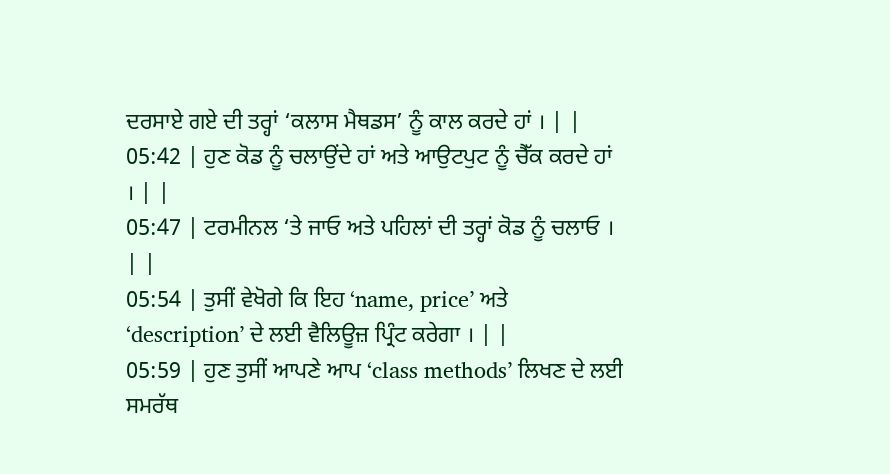ਦਰਸਾਏ ਗਏ ਦੀ ਤਰ੍ਹਾਂ ‘ਕਲਾਸ ਮੈਥਡਸ’ ਨੂੰ ਕਾਲ ਕਰਦੇ ਹਾਂ । | |
05:42 | ਹੁਣ ਕੋਡ ਨੂੰ ਚਲਾਉਂਦੇ ਹਾਂ ਅਤੇ ਆਉਟਪੁਟ ਨੂੰ ਚੈੱਕ ਕਰਦੇ ਹਾਂ । | |
05:47 | ਟਰਮੀਨਲ ‘ਤੇ ਜਾਓ ਅਤੇ ਪਹਿਲਾਂ ਦੀ ਤਰ੍ਹਾਂ ਕੋਡ ਨੂੰ ਚਲਾਓ । | |
05:54 | ਤੁਸੀਂ ਵੇਖੋਗੇ ਕਿ ਇਹ ‘name, price’ ਅਤੇ ‘description’ ਦੇ ਲਈ ਵੈਲਿਊਜ਼ ਪ੍ਰਿੰਟ ਕਰੇਗਾ । | |
05:59 | ਹੁਣ ਤੁਸੀਂ ਆਪਣੇ ਆਪ ‘class methods’ ਲਿਖਣ ਦੇ ਲਈ ਸਮਰੱਥ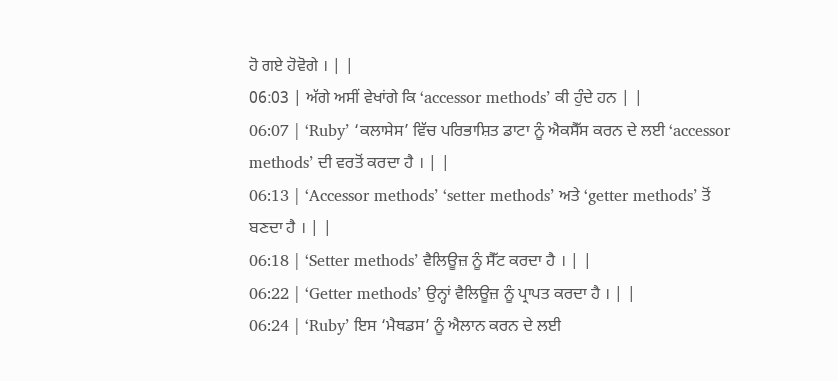ਹੋ ਗਏ ਹੋਵੋਗੇ । | |
06:03 | ਅੱਗੇ ਅਸੀਂ ਵੇਖਾਂਗੇ ਕਿ ‘accessor methods’ ਕੀ ਹੁੰਦੇ ਹਨ | |
06:07 | ‘Ruby’ ‘ਕਲਾਸੇਸ’ ਵਿੱਚ ਪਰਿਭਾਸ਼ਿਤ ਡਾਟਾ ਨੂੰ ਐਕਸੈੱਸ ਕਰਨ ਦੇ ਲਈ ‘accessor methods’ ਦੀ ਵਰਤੋਂ ਕਰਦਾ ਹੈ । | |
06:13 | ‘Accessor methods’ ‘setter methods’ ਅਤੇ ‘getter methods’ ਤੋਂ ਬਣਦਾ ਹੈ । | |
06:18 | ‘Setter methods’ ਵੈਲਿਊਜ਼ ਨੂੰ ਸੈੱਟ ਕਰਦਾ ਹੈ । | |
06:22 | ‘Getter methods’ ਉਨ੍ਹਾਂ ਵੈਲਿਊਜ਼ ਨੂੰ ਪ੍ਰਾਪਤ ਕਰਦਾ ਹੈ । | |
06:24 | ‘Ruby’ ਇਸ ‘ਮੈਥਡਸ’ ਨੂੰ ਐਲਾਨ ਕਰਨ ਦੇ ਲਈ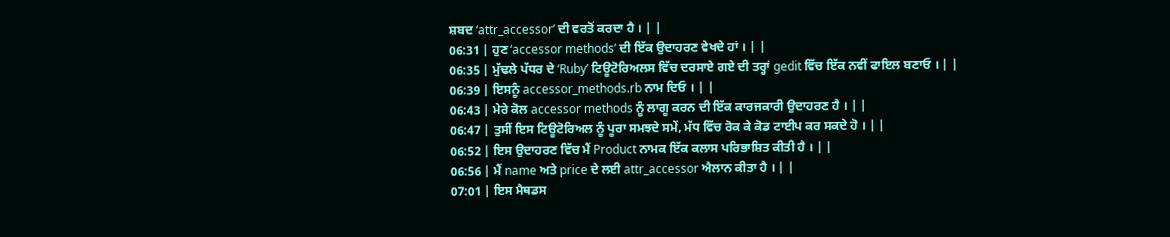ਸ਼ਬਦ ‘attr_accessor’ ਦੀ ਵਰਤੋਂ ਕਰਦਾ ਹੈ । | |
06:31 | ਹੁਣ ‘accessor methods’ ਦੀ ਇੱਕ ਉਦਾਹਰਣ ਵੇਖਦੇ ਹਾਂ । | |
06:35 | ਮੁੱਢਲੇ ਪੱਧਰ ਦੇ ‘Ruby’ ਟਿਊਟੋਰਿਅਲਸ ਵਿੱਚ ਦਰਸਾਏ ਗਏ ਦੀ ਤਰ੍ਹਾਂ gedit ਵਿੱਚ ਇੱਕ ਨਵੀਂ ਫਾਇਲ ਬਣਾਓ । | |
06:39 | ਇਸਨੂੰ accessor_methods.rb ਨਾਮ ਦਿਓ । | |
06:43 | ਮੇਰੇ ਕੋਲ accessor methods ਨੂੰ ਲਾਗੂ ਕਰਨ ਦੀ ਇੱਕ ਕਾਰਜਕਾਰੀ ਉਦਾਹਰਣ ਹੈ । | |
06:47 | ਤੁਸੀਂ ਇਸ ਟਿਊਟੋਰਿਅਲ ਨੂੰ ਪੂਰਾ ਸਮਝਦੇ ਸਮੇਂ, ਮੱਧ ਵਿੱਚ ਰੋਕ ਕੇ ਕੋਡ ਟਾਈਪ ਕਰ ਸਕਦੇ ਹੋ । | |
06:52 | ਇਸ ਉਦਾਹਰਣ ਵਿੱਚ ਮੈਂ Product ਨਾਮਕ ਇੱਕ ਕਲਾਸ ਪਰਿਭਾਸ਼ਿਤ ਕੀਤੀ ਹੈ । | |
06:56 | ਮੈਂ name ਅਤੇ price ਦੇ ਲਈ attr_accessor ਐਲਾਨ ਕੀਤਾ ਹੈ । | |
07:01 | ਇਸ ਮੈਥਡਸ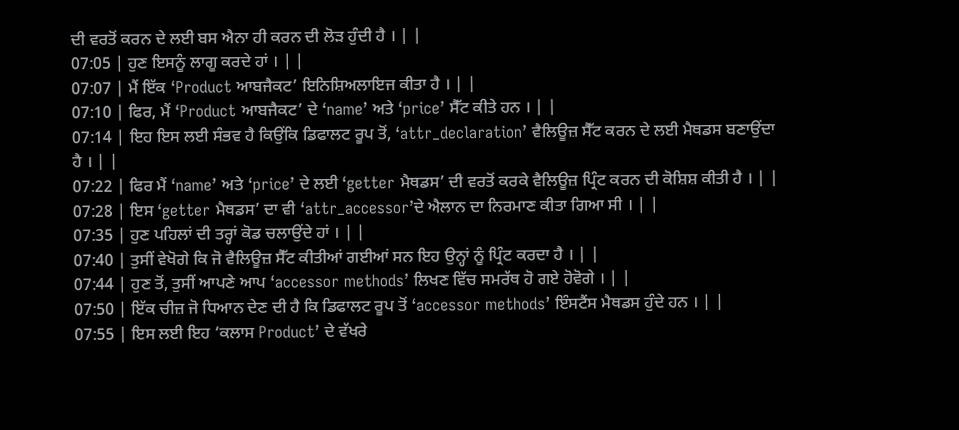ਦੀ ਵਰਤੋਂ ਕਰਨ ਦੇ ਲਈ ਬਸ ਐਨਾ ਹੀ ਕਰਨ ਦੀ ਲੋੜ ਹੁੰਦੀ ਹੈ । | |
07:05 | ਹੁਣ ਇਸਨੂੰ ਲਾਗੂ ਕਰਦੇ ਹਾਂ । | |
07:07 | ਮੈਂ ਇੱਕ ‘Product ਆਬਜੈਕਟ’ ਇਨਿਸ਼ਿਅਲਾਇਜ ਕੀਤਾ ਹੈ । | |
07:10 | ਫਿਰ, ਮੈਂ ‘Product ਆਬਜੈਕਟ’ ਦੇ ‘name’ ਅਤੇ ‘price’ ਸੈੱਟ ਕੀਤੇ ਹਨ । | |
07:14 | ਇਹ ਇਸ ਲਈ ਸੰਭਵ ਹੈ ਕਿਉਂਕਿ ਡਿਫਾਲਟ ਰੂਪ ਤੋਂ, ‘attr_declaration’ ਵੈਲਿਊਜ਼ ਸੈੱਟ ਕਰਨ ਦੇ ਲਈ ਮੈਥਡਸ ਬਣਾਉਂਦਾ ਹੈ । | |
07:22 | ਫਿਰ ਮੈਂ ‘name’ ਅਤੇ ‘price’ ਦੇ ਲਈ ‘getter ਮੈਥਡਸ’ ਦੀ ਵਰਤੋਂ ਕਰਕੇ ਵੈਲਿਊਜ਼ ਪ੍ਰਿੰਟ ਕਰਨ ਦੀ ਕੋਸ਼ਿਸ਼ ਕੀਤੀ ਹੈ । | |
07:28 | ਇਸ ‘getter ਮੈਥਡਸ’ ਦਾ ਵੀ ‘attr_accessor’ਦੇ ਐਲਾਨ ਦਾ ਨਿਰਮਾਣ ਕੀਤਾ ਗਿਆ ਸੀ । | |
07:35 | ਹੁਣ ਪਹਿਲਾਂ ਦੀ ਤਰ੍ਹਾਂ ਕੋਡ ਚਲਾਉਂਦੇ ਹਾਂ । | |
07:40 | ਤੁਸੀਂ ਵੇਖੋਗੇ ਕਿ ਜੋ ਵੈਲਿਊਜ਼ ਸੈੱਟ ਕੀਤੀਆਂ ਗਈਆਂ ਸਨ ਇਹ ਉਨ੍ਹਾਂ ਨੂੰ ਪ੍ਰਿੰਟ ਕਰਦਾ ਹੈ । | |
07:44 | ਹੁਣ ਤੋਂ, ਤੁਸੀਂ ਆਪਣੇ ਆਪ ‘accessor methods’ ਲਿਖਣ ਵਿੱਚ ਸਮਰੱਥ ਹੋ ਗਏ ਹੋਵੋਗੇ । | |
07:50 | ਇੱਕ ਚੀਜ਼ ਜੋ ਧਿਆਨ ਦੇਣ ਦੀ ਹੈ ਕਿ ਡਿਫਾਲਟ ਰੂਪ ਤੋਂ ‘accessor methods’ ਇੰਸਟੈਂਸ ਮੈਥਡਸ ਹੁੰਦੇ ਹਨ । | |
07:55 | ਇਸ ਲਈ ਇਹ ‘ਕਲਾਸ Product’ ਦੇ ਵੱਖਰੇ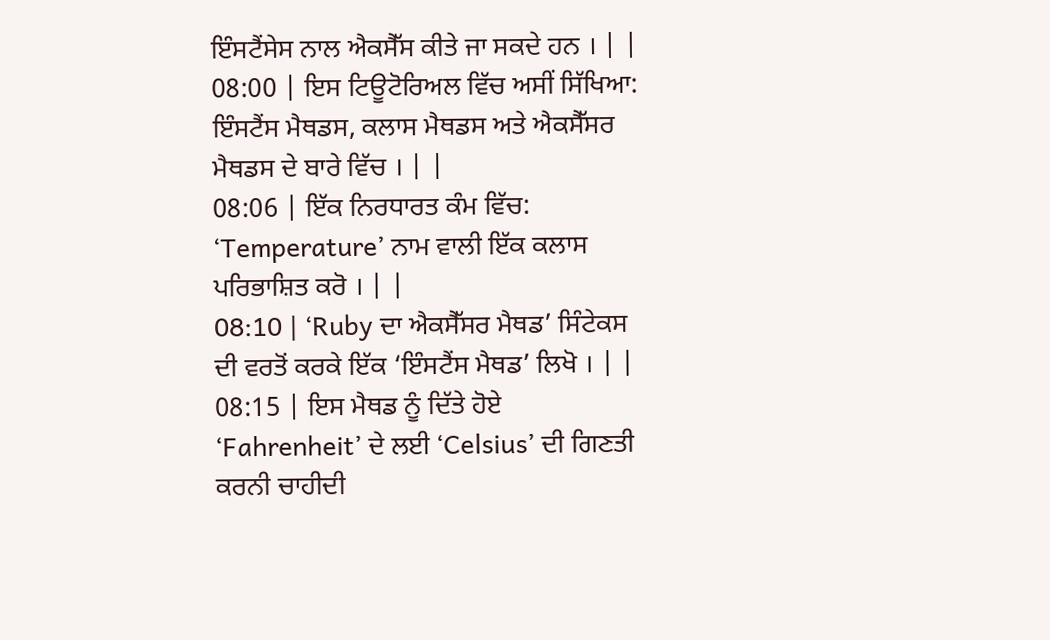ਇੰਸਟੈਂਸੇਸ ਨਾਲ ਐਕਸੈੱਸ ਕੀਤੇ ਜਾ ਸਕਦੇ ਹਨ । | |
08:00 | ਇਸ ਟਿਊਟੋਰਿਅਲ ਵਿੱਚ ਅਸੀਂ ਸਿੱਖਿਆ: ਇੰਸਟੈਂਸ ਮੈਥਡਸ, ਕਲਾਸ ਮੈਥਡਸ ਅਤੇ ਐਕਸੈੱਸਰ ਮੈਥਡਸ ਦੇ ਬਾਰੇ ਵਿੱਚ । | |
08:06 | ਇੱਕ ਨਿਰਧਾਰਤ ਕੰਮ ਵਿੱਚ: ‘Temperature’ ਨਾਮ ਵਾਲੀ ਇੱਕ ਕਲਾਸ ਪਰਿਭਾਸ਼ਿਤ ਕਰੋ । | |
08:10 | ‘Ruby ਦਾ ਐਕਸੈੱਸਰ ਮੈਥਡ’ ਸਿੰਟੇਕਸ ਦੀ ਵਰਤੋਂ ਕਰਕੇ ਇੱਕ ‘ਇੰਸਟੈਂਸ ਮੈਥਡ’ ਲਿਖੋ । | |
08:15 | ਇਸ ਮੈਥਡ ਨੂੰ ਦਿੱਤੇ ਹੋਏ ‘Fahrenheit’ ਦੇ ਲਈ ‘Celsius’ ਦੀ ਗਿਣਤੀ ਕਰਨੀ ਚਾਹੀਦੀ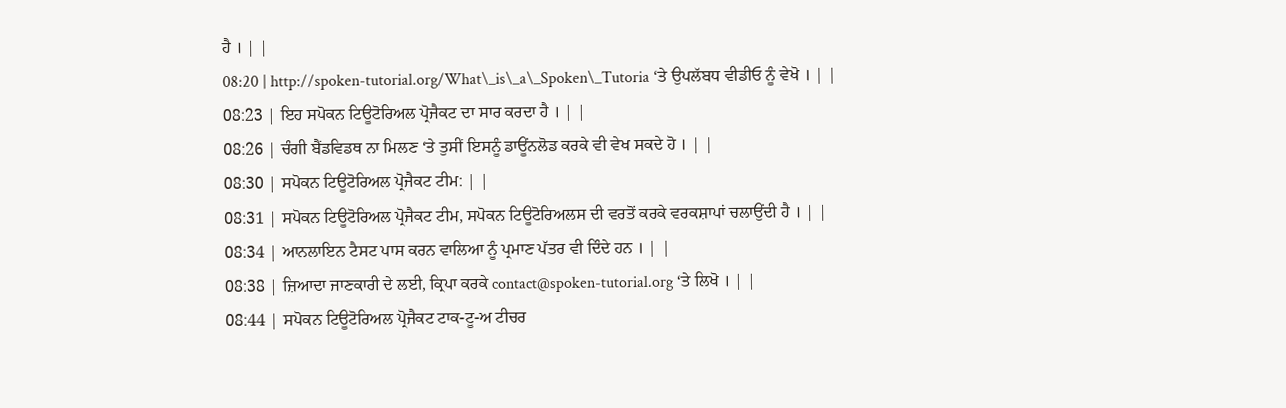ਹੈ । | |
08:20 | http://spoken-tutorial.org/What\_is\_a\_Spoken\_Tutoria ‘ਤੇ ਉਪਲੱਬਧ ਵੀਡੀਓ ਨੂੰ ਵੇਖੋ । | |
08:23 | ਇਹ ਸਪੋਕਨ ਟਿਊਟੋਰਿਅਲ ਪ੍ਰੋਜੈਕਟ ਦਾ ਸਾਰ ਕਰਦਾ ਹੈ । | |
08:26 | ਚੰਗੀ ਬੈਂਡਵਿਡਥ ਨਾ ਮਿਲਣ ‘ਤੇ ਤੁਸੀਂ ਇਸਨੂੰ ਡਾਊਂਨਲੋਡ ਕਰਕੇ ਵੀ ਵੇਖ ਸਕਦੇ ਹੋ । | |
08:30 | ਸਪੋਕਨ ਟਿਊਟੋਰਿਅਲ ਪ੍ਰੋਜੈਕਟ ਟੀਮ: | |
08:31 | ਸਪੋਕਨ ਟਿਊਟੋਰਿਅਲ ਪ੍ਰੋਜੈਕਟ ਟੀਮ, ਸਪੋਕਨ ਟਿਊਟੋਰਿਅਲਸ ਦੀ ਵਰਤੋਂ ਕਰਕੇ ਵਰਕਸ਼ਾਪਾਂ ਚਲਾਉਂਦੀ ਹੈ । | |
08:34 | ਆਨਲਾਇਨ ਟੈਸਟ ਪਾਸ ਕਰਨ ਵਾਲਿਆ ਨੂੰ ਪ੍ਰਮਾਣ ਪੱਤਰ ਵੀ ਦਿੰਦੇ ਹਨ । | |
08:38 | ਜ਼ਿਆਦਾ ਜਾਣਕਾਰੀ ਦੇ ਲਈ, ਕ੍ਰਿਪਾ ਕਰਕੇ contact@spoken-tutorial.org ‘ਤੇ ਲਿਖੋ । | |
08:44 | ਸਪੋਕਨ ਟਿਊਟੋਰਿਅਲ ਪ੍ਰੋਜੈਕਟ ਟਾਕ-ਟੂ-ਅ ਟੀਚਰ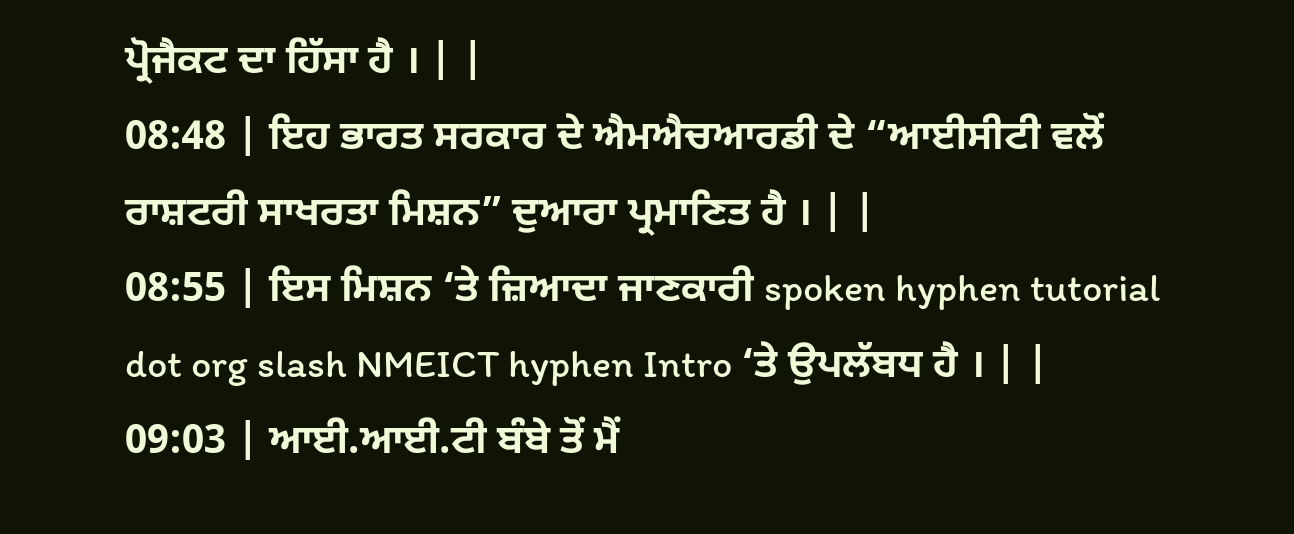ਪ੍ਰੋਜੈਕਟ ਦਾ ਹਿੱਸਾ ਹੈ । | |
08:48 | ਇਹ ਭਾਰਤ ਸਰਕਾਰ ਦੇ ਐਮਐਚਆਰਡੀ ਦੇ “ਆਈਸੀਟੀ ਵਲੋਂ ਰਾਸ਼ਟਰੀ ਸਾਖਰਤਾ ਮਿਸ਼ਨ” ਦੁਆਰਾ ਪ੍ਰਮਾਣਿਤ ਹੈ । | |
08:55 | ਇਸ ਮਿਸ਼ਨ ‘ਤੇ ਜ਼ਿਆਦਾ ਜਾਣਕਾਰੀ spoken hyphen tutorial dot org slash NMEICT hyphen Intro ‘ਤੇ ਉਪਲੱਬਧ ਹੈ । | |
09:03 | ਆਈ.ਆਈ.ਟੀ ਬੰਬੇ ਤੋਂ ਮੈਂ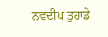ਨਵਦੀਪ ਤੁਹਾਡੇ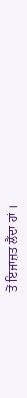ਤੋਂ ਇਜਾਜ਼ਤ ਲੈਂਦਾ ਹਾਂ ।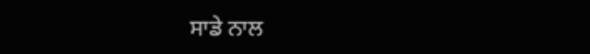ਸਾਡੇ ਨਾਲ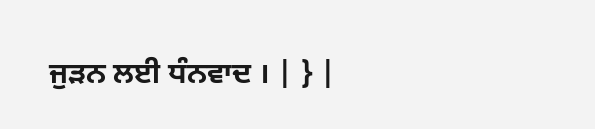ਜੁੜਨ ਲਈ ਧੰਨਵਾਦ । | } |